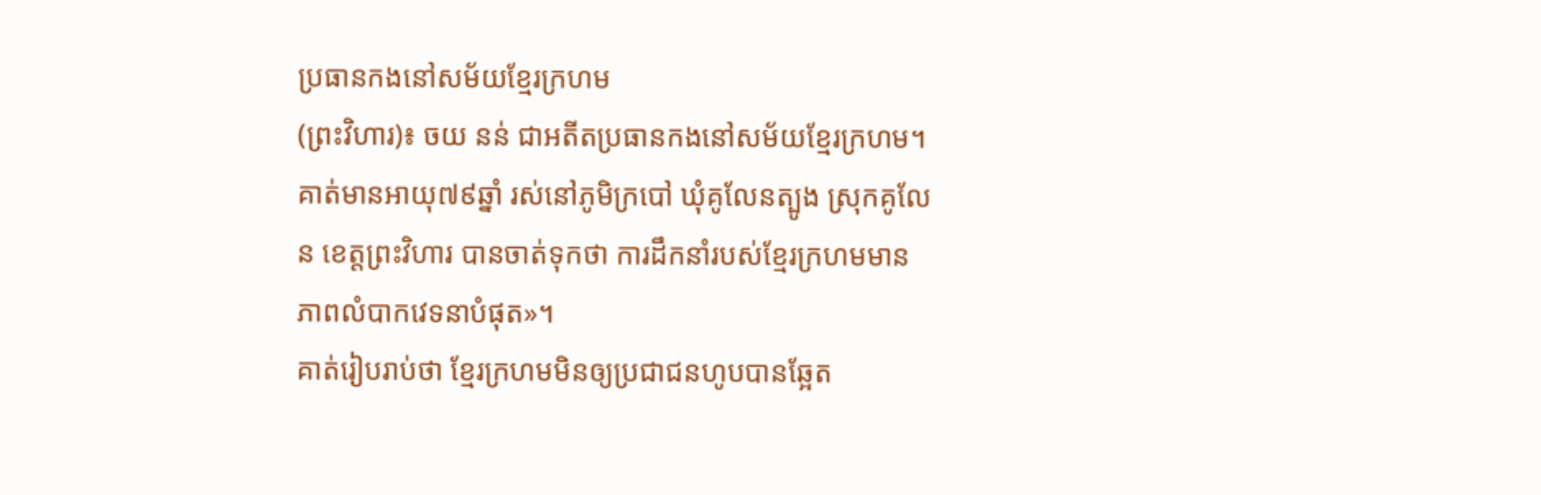ប្រធានកងនៅសម័យខ្មែរក្រហម
(ព្រះវិហារ)៖ ចយ នន់ ជាអតីតប្រធានកងនៅសម័យខ្មែរក្រហម។ គាត់មានអាយុ៧៩ឆ្នាំ រស់នៅភូមិក្របៅ ឃុំគូលែនត្បូង ស្រុកគូលែន ខេត្តព្រះវិហារ បានចាត់ទុកថា ការដឹកនាំរបស់ខ្មែរក្រហមមានភាពលំបាកវេទនាបំផុត»។
គាត់រៀបរាប់ថា ខ្មែរក្រហមមិនឲ្យប្រជាជនហូបបានឆ្អែត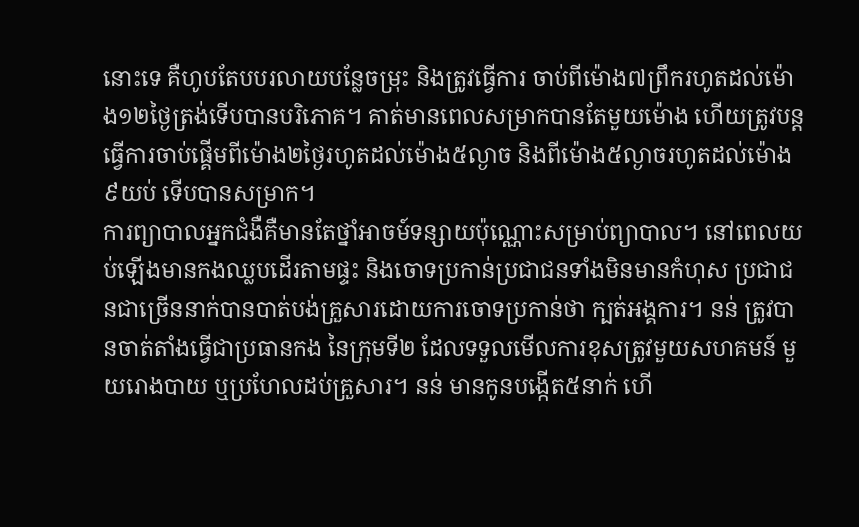នោះទេ គឺហូបតែបបរលាយបន្លែចម្រុះ និងត្រូវធ្វើការ ចាប់ពីម៉ោង៧ព្រឹករហូតដល់ម៉ោង១២ថ្ងៃត្រង់ទើបបានបរិភោគ។ គាត់មានពេលសម្រាកបានតែមួយម៉ោង ហើយត្រូវបន្តធ្វើការចាប់ផ្គើមពីម៉ោង២ថ្ងៃរហូតដល់ម៉ោង៥ល្ងាច និងពីម៉ោង៥ល្ងាចរហូតដល់ម៉ោង ៩យប់ ទើបបានសម្រាក។
ការព្យាបាលអ្នកជំងឺគឺមានតែថ្នាំអាចម៍ទន្សាយប៉ុណ្ណោះសម្រាប់ព្យាបាល។ នៅពេលយប់ឡើងមានកងឈ្លបដើរតាមផ្ទះ និងចោទប្រកាន់ប្រជាជនទាំងមិនមានកំហុស ប្រជាជនជាច្រើននាក់បានបាត់បង់គ្រួសារដោយការចោទប្រកាន់ថា ក្បត់អង្គការ។ នន់ ត្រូវបានចាត់តាំងធ្វើជាប្រធានកង នៃក្រុមទី២ ដែលទទួលមើលការខុសត្រូវមួយសហគមន៍ មួយរោងបាយ ឬប្រហែលដប់គ្រួសារ។ នន់ មានកូនបង្កើត៥នាក់ ហើ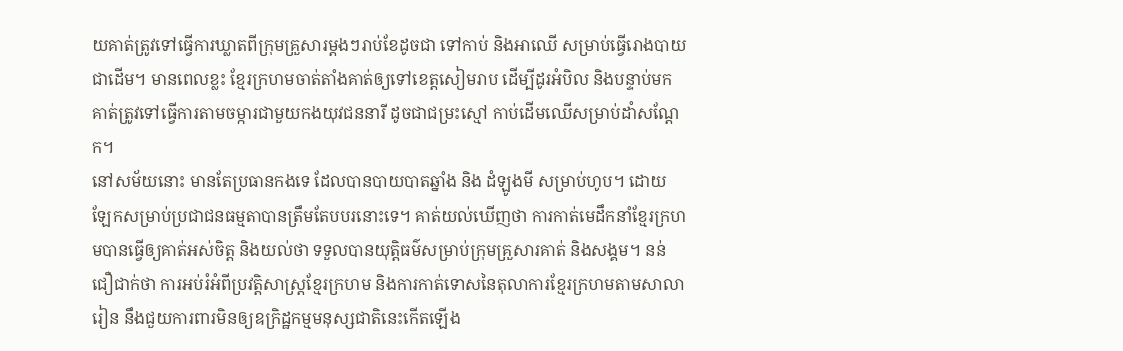យគាត់ត្រូវទៅធ្វើការឃ្លាតពីក្រុមគ្រួសារម្តងៗរាប់ខែដូចជា ទៅកាប់ និងអាឈើ សម្រាប់ធ្វើរោងបាយជាដើម។ មានពេលខ្លះ ខ្មែរក្រហមចាត់តាំងគាត់ឲ្យទៅខេត្តសៀមរាប ដើម្បីដូរអំបិល និងបន្ទាប់មកគាត់ត្រូវទៅធ្វើការតាមចម្ការជាមួយកងយុវជននារី ដូចជាជម្រះស្មៅ កាប់ដើមឈើសម្រាប់ដាំសណ្តែក។
នៅសម័យនោះ មានតែប្រធានកងទេ ដែលបានបាយបាតឆ្នាំង និង ដំឡូងមី សម្រាប់ហូប។ ដោយឡែកសម្រាប់ប្រជាជនធម្មតាបានត្រឹមតែបបរនោះទេ។ គាត់យល់ឃើញថា ការកាត់មេដឹកនាំខ្មែរក្រហមបានធ្វើឲ្យគាត់អស់ចិត្ត និងយល់ថា ទទួលបានយុត្តិធម៌សម្រាប់ក្រុមគ្រួសារគាត់ និងសង្គម។ នន់ ជឿជាក់ថា ការអប់រំអំពីប្រវត្តិសាស្ត្រខ្មែរក្រហម និងការកាត់ទោសនៃតុលាការខ្មែរក្រហមតាមសាលារៀន នឹងជួយការពារមិនឲ្យឧក្រិដ្ឋកម្មមនុស្សជាតិនេះកើតឡើង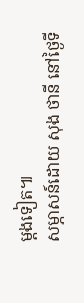ម្តងទៀត៕
សម្ភាសន៍ដោយ សុង ថានី នៅថ្ងៃទី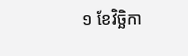១ ខែវិច្ឆិកា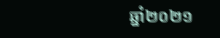ឆ្នាំ២០២១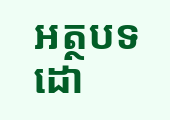អត្ថបទដោ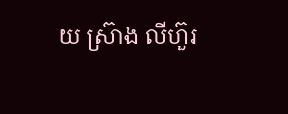យ ស្រ៊ាង លីហ៊ួរ